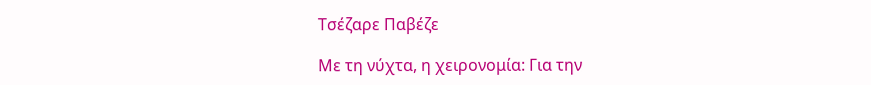Τσέζαρε Παβέζε

Με τη νύχτα, η χειρονομία: Για την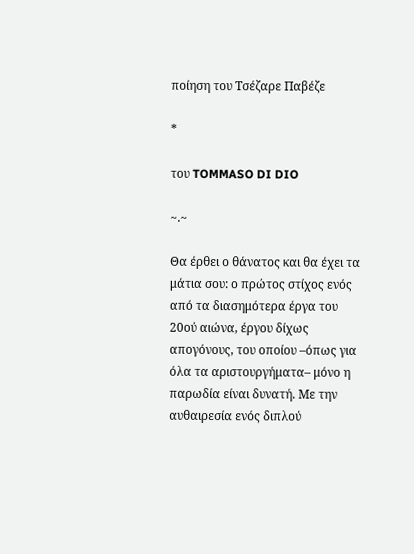ποίηση του Τσέζαρε Παβέζε

*

του TOMMASO DI DIO

~.~

Θα έρθει ο θάνατος και θα έχει τα μάτια σου: ο πρώτος στίχος ενός από τα διασημότερα έργα του 20ού αιώνα, έργου δίχως απογόνους, του οποίου –όπως για όλα τα αριστουργήματα– μόνο η παρωδία είναι δυνατή. Με την αυθαιρεσία ενός διπλού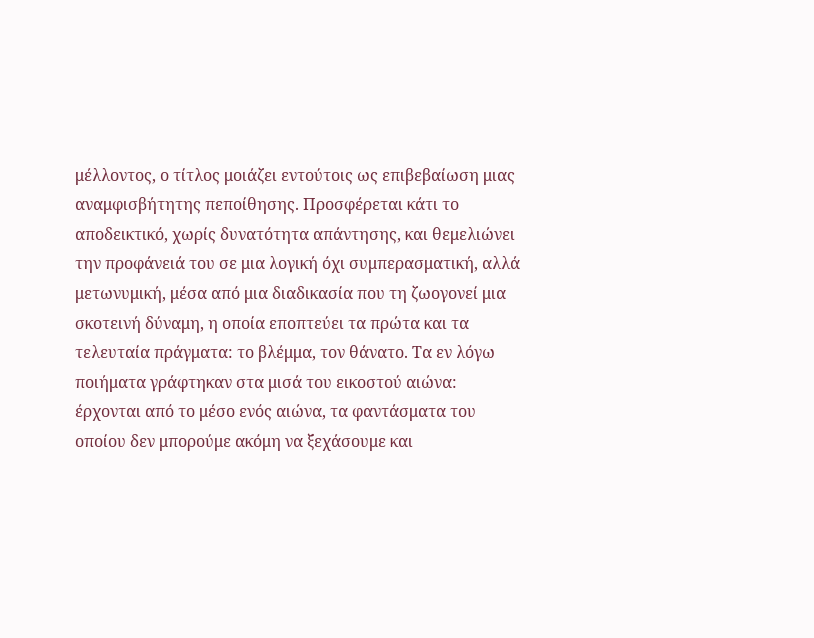μέλλοντος, ο τίτλος μοιάζει εντούτοις ως επιβεβαίωση μιας αναμφισβήτητης πεποίθησης. Προσφέρεται κάτι το αποδεικτικό, χωρίς δυνατότητα απάντησης, και θεμελιώνει την προφάνειά του σε μια λογική όχι συμπερασματική, αλλά μετωνυμική, μέσα από μια διαδικασία που τη ζωογονεί μια σκοτεινή δύναμη, η οποία εποπτεύει τα πρώτα και τα τελευταία πράγματα: το βλέμμα, τον θάνατο. Τα εν λόγω ποιήματα γράφτηκαν στα μισά του εικοστού αιώνα: έρχονται από το μέσο ενός αιώνα, τα φαντάσματα του οποίου δεν μπορούμε ακόμη να ξεχάσουμε και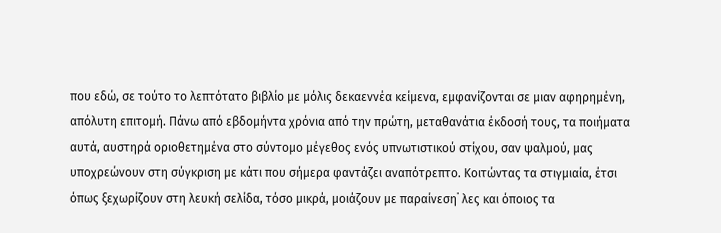που εδώ, σε τούτο το λεπτότατο βιβλίο με μόλις δεκαεννέα κείμενα, εμφανίζονται σε μιαν αφηρημένη, απόλυτη επιτομή. Πάνω από εβδομήντα χρόνια από την πρώτη, μεταθανάτια έκδοσή τους, τα ποιήματα αυτά, αυστηρά οριοθετημένα στο σύντομο μέγεθος ενός υπνωτιστικού στίχου, σαν ψαλμού, μας υποχρεώνουν στη σύγκριση με κάτι που σήμερα φαντάζει αναπότρεπτο. Κοιτώντας τα στιγμιαία, έτσι όπως ξεχωρίζουν στη λευκή σελίδα, τόσο μικρά, μοιάζουν με παραίνεση˙ λες και όποιος τα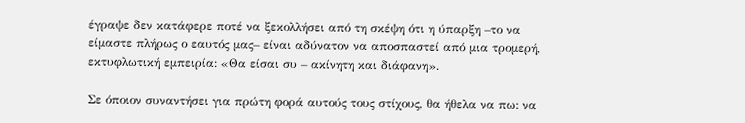έγραψε δεν κατάφερε ποτέ να ξεκολλήσει από τη σκέψη ότι η ύπαρξη –το να είμαστε πλήρως ο εαυτός μας– είναι αδύνατον να αποσπαστεί από μια τρομερή, εκτυφλωτική εμπειρία: «Θα είσαι συ – ακίνητη και διάφανη».

Σε όποιον συναντήσει για πρώτη φορά αυτούς τους στίχους, θα ήθελα να πω: να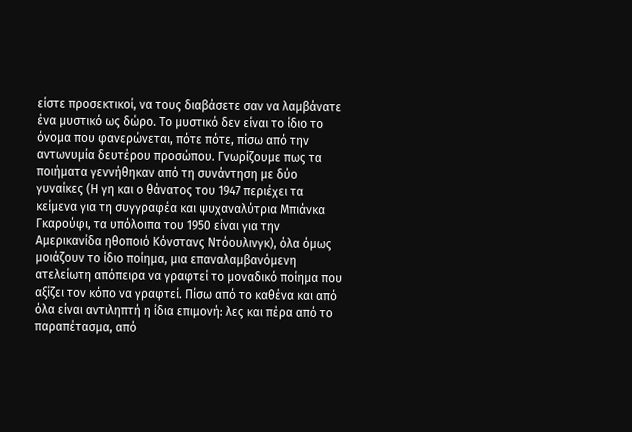είστε προσεκτικοί, να τους διαβάσετε σαν να λαμβάνατε ένα μυστικό ως δώρο. Το μυστικό δεν είναι το ίδιο το όνομα που φανερώνεται, πότε πότε, πίσω από την αντωνυμία δευτέρου προσώπου. Γνωρίζουμε πως τα ποιήματα γεννήθηκαν από τη συνάντηση με δύο γυναίκες (Η γη και ο θάνατος του 1947 περιέχει τα κείμενα για τη συγγραφέα και ψυχαναλύτρια Μπιάνκα Γκαρούφι, τα υπόλοιπα του 1950 είναι για την Αμερικανίδα ηθοποιό Κόνστανς Ντόουλινγκ), όλα όμως μοιάζουν το ίδιο ποίημα, μια επαναλαμβανόμενη ατελείωτη απόπειρα να γραφτεί το μοναδικό ποίημα που αξίζει τον κόπο να γραφτεί. Πίσω από το καθένα και από όλα είναι αντιληπτή η ίδια επιμονή: λες και πέρα από το παραπέτασμα, από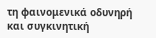τη φαινομενικά οδυνηρή και συγκινητική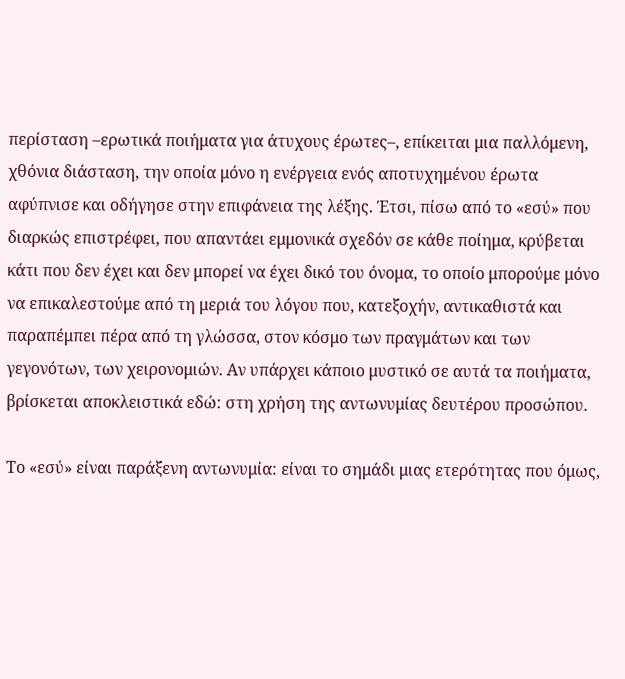περίσταση –ερωτικά ποιήματα για άτυχους έρωτες–, επίκειται μια παλλόμενη, χθόνια διάσταση, την οποία μόνο η ενέργεια ενός αποτυχημένου έρωτα αφύπνισε και οδήγησε στην επιφάνεια της λέξης. Έτσι, πίσω από το «εσύ» που διαρκώς επιστρέφει, που απαντάει εμμονικά σχεδόν σε κάθε ποίημα, κρύβεται κάτι που δεν έχει και δεν μπορεί να έχει δικό του όνομα, το οποίο μπορούμε μόνο να επικαλεστούμε από τη μεριά του λόγου που, κατεξοχήν, αντικαθιστά και παραπέμπει πέρα από τη γλώσσα, στον κόσμο των πραγμάτων και των γεγονότων, των χειρονομιών. Αν υπάρχει κάποιο μυστικό σε αυτά τα ποιήματα, βρίσκεται αποκλειστικά εδώ: στη χρήση της αντωνυμίας δευτέρου προσώπου.

Το «εσύ» είναι παράξενη αντωνυμία: είναι το σημάδι μιας ετερότητας που όμως,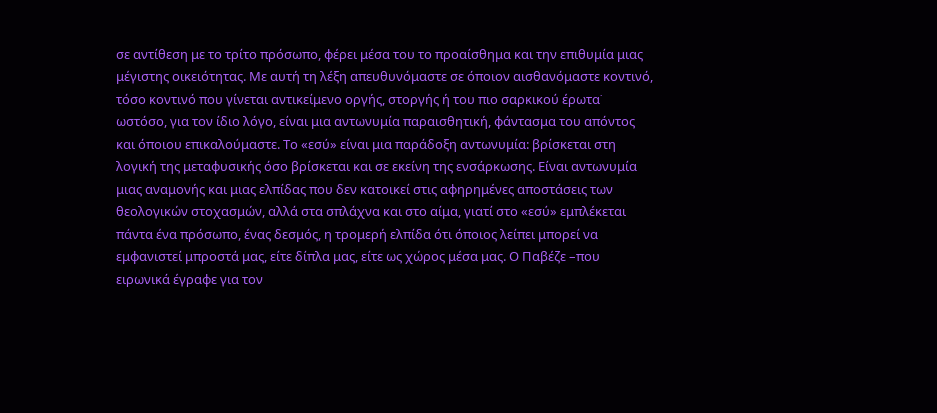σε αντίθεση με το τρίτο πρόσωπο, φέρει μέσα του το προαίσθημα και την επιθυμία μιας μέγιστης οικειότητας. Με αυτή τη λέξη απευθυνόμαστε σε όποιον αισθανόμαστε κοντινό, τόσο κοντινό που γίνεται αντικείμενο οργής, στοργής ή του πιο σαρκικού έρωτα˙ ωστόσο, για τον ίδιο λόγο, είναι μια αντωνυμία παραισθητική, φάντασμα του απόντος και όποιου επικαλούμαστε. Το «εσύ» είναι μια παράδοξη αντωνυμία: βρίσκεται στη λογική της μεταφυσικής όσο βρίσκεται και σε εκείνη της ενσάρκωσης. Είναι αντωνυμία μιας αναμονής και μιας ελπίδας που δεν κατοικεί στις αφηρημένες αποστάσεις των θεολογικών στοχασμών, αλλά στα σπλάχνα και στο αίμα, γιατί στο «εσύ» εμπλέκεται πάντα ένα πρόσωπο, ένας δεσμός, η τρομερή ελπίδα ότι όποιος λείπει μπορεί να εμφανιστεί μπροστά μας, είτε δίπλα μας, είτε ως χώρος μέσα μας. Ο Παβέζε –που ειρωνικά έγραφε για τον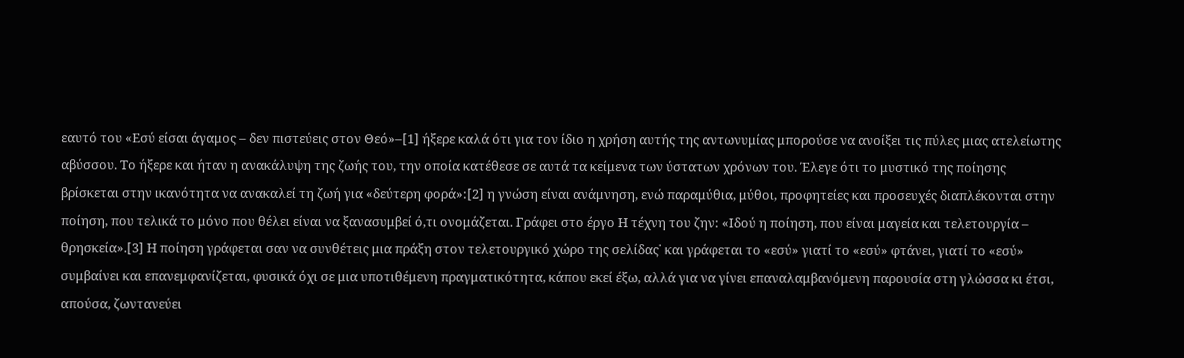εαυτό του «Εσύ είσαι άγαμος – δεν πιστεύεις στον Θεό»–[1] ήξερε καλά ότι για τον ίδιο η χρήση αυτής της αντωνυμίας μπορούσε να ανοίξει τις πύλες μιας ατελείωτης αβύσσου. Το ήξερε και ήταν η ανακάλυψη της ζωής του, την οποία κατέθεσε σε αυτά τα κείμενα των ύστατων χρόνων του. Έλεγε ότι το μυστικό της ποίησης βρίσκεται στην ικανότητα να ανακαλεί τη ζωή για «δεύτερη φορά»:[2] η γνώση είναι ανάμνηση, ενώ παραμύθια, μύθοι, προφητείες και προσευχές διαπλέκονται στην ποίηση, που τελικά το μόνο που θέλει είναι να ξανασυμβεί ό,τι ονομάζεται. Γράφει στο έργο Η τέχνη του ζην: «Ιδού η ποίηση, που είναι μαγεία και τελετουργία – θρησκεία».[3] Η ποίηση γράφεται σαν να συνθέτεις μια πράξη στον τελετουργικό χώρο της σελίδας˙ και γράφεται το «εσύ» γιατί το «εσύ» φτάνει, γιατί το «εσύ» συμβαίνει και επανεμφανίζεται, φυσικά όχι σε μια υποτιθέμενη πραγματικότητα, κάπου εκεί έξω, αλλά για να γίνει επαναλαμβανόμενη παρουσία στη γλώσσα κι έτσι, απούσα, ζωντανεύει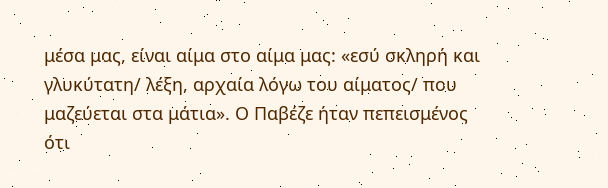μέσα μας, είναι αίμα στο αίμα μας: «εσύ σκληρή και γλυκύτατη/ λέξη, αρχαία λόγω του αίματος/ που μαζεύεται στα μάτια». Ο Παβέζε ήταν πεπεισμένος ότι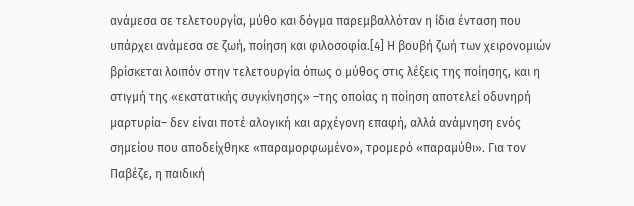ανάμεσα σε τελετουργία, μύθο και δόγμα παρεμβαλλόταν η ίδια ένταση που υπάρχει ανάμεσα σε ζωή, ποίηση και φιλοσοφία.[4] Η βουβή ζωή των χειρονομιών βρίσκεται λοιπόν στην τελετουργία όπως ο μύθος στις λέξεις της ποίησης, και η στιγμή της «εκστατικής συγκίνησης» –της οποίας η ποίηση αποτελεί οδυνηρή μαρτυρία– δεν είναι ποτέ αλογική και αρχέγονη επαφή, αλλά ανάμνηση ενός σημείου που αποδείχθηκε «παραμορφωμένο», τρομερό «παραμύθι». Για τον Παβέζε, η παιδική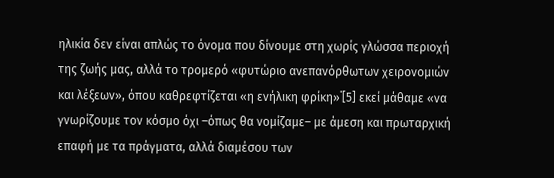ηλικία δεν είναι απλώς το όνομα που δίνουμε στη χωρίς γλώσσα περιοχή της ζωής μας, αλλά το τρομερό «φυτώριο ανεπανόρθωτων χειρονομιών και λέξεων», όπου καθρεφτίζεται «η ενήλικη φρίκη»˙[5] εκεί μάθαμε «να γνωρίζουμε τον κόσμο όχι –όπως θα νομίζαμε– με άμεση και πρωταρχική επαφή με τα πράγματα, αλλά διαμέσου των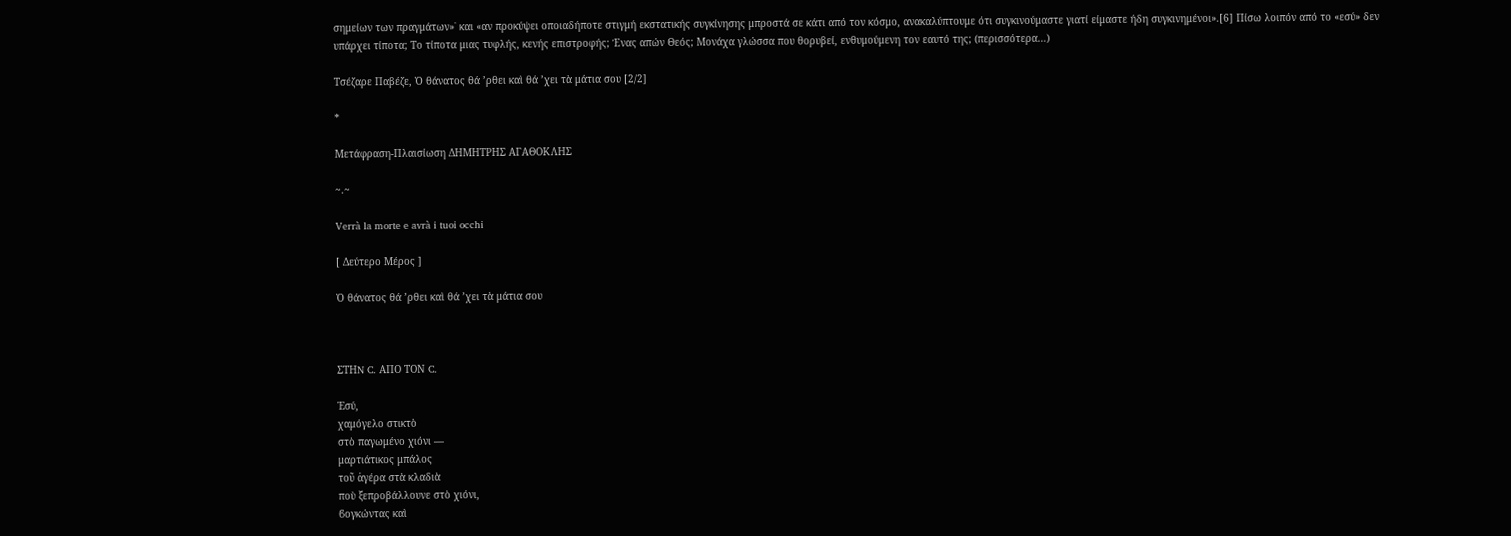σημείων των πραγμάτων»˙ και «αν προκύψει οποιαδήποτε στιγμή εκστατικής συγκίνησης μπροστά σε κάτι από τον κόσμο, ανακαλύπτουμε ότι συγκινούμαστε γιατί είμαστε ήδη συγκινημένοι».[6] Πίσω λοιπόν από το «εσύ» δεν υπάρχει τίποτα; Το τίποτα μιας τυφλής, κενής επιστροφής; Ένας απών Θεός; Μονάχα γλώσσα που θορυβεί, ενθυμούμενη τον εαυτό της; (περισσότερα…)

Τσέζαρε Παβέζε, Ὁ θάνατος θά ’ρθει καὶ θά ’χει τὰ μάτια σου [2/2]

*

Μετάφραση-Πλαισίωση ΔΗΜΗΤΡΗΣ ΑΓΑΘΟΚΛΗΣ

~.~

Verrà la morte e avrà i tuoi occhi

[ Δεύτερο Μέρος ]

Ὁ θάνατος θά ’ρθει καὶ θά ’χει τὰ μάτια σου



ΣΤΗN C. ΑΠΟ ΤΟΝ C.

Ἐσύ,
χαμόγελο στικτὸ
στὸ παγωμένο χιόνι —
μαρτιάτικος μπάλος
τοῦ ἀγέρα στὰ κλαδιὰ
ποὺ ξεπροβάλλουνε στὸ χιόνι,
ϐογκώντας καὶ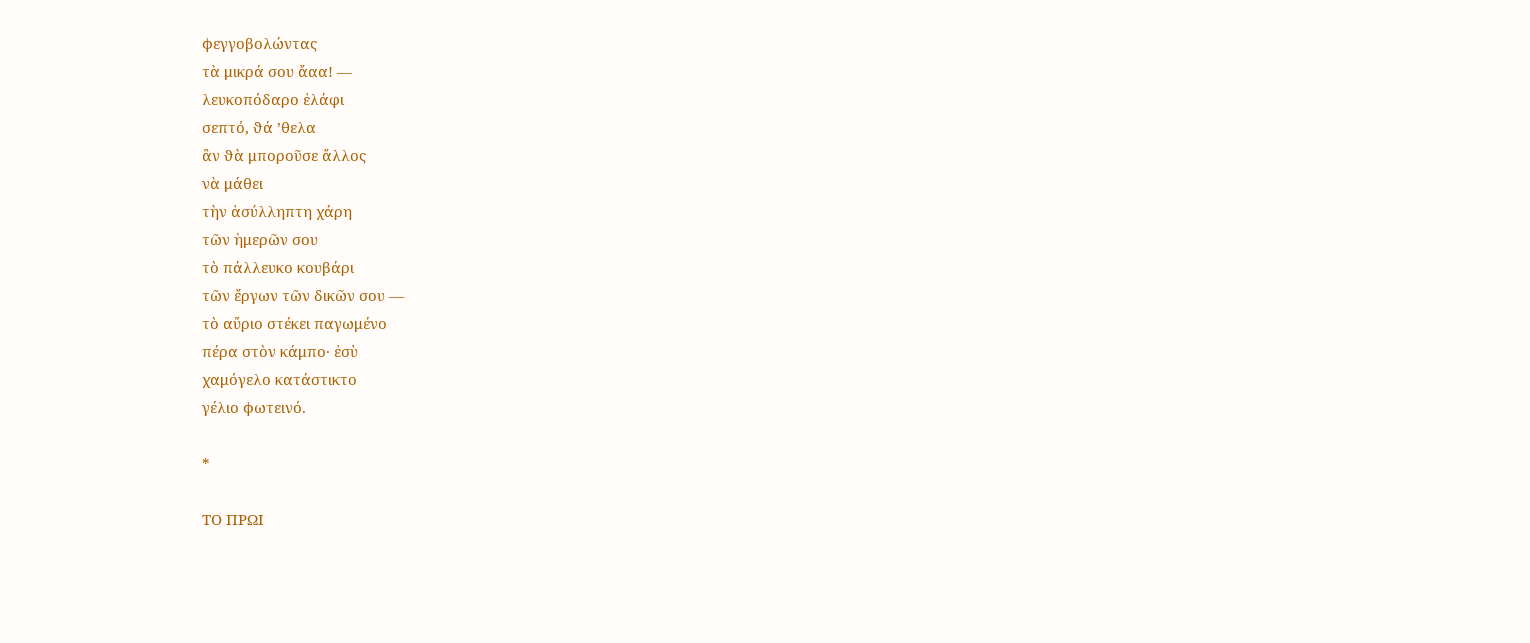ϕεγγοβολώντας
τὰ μικρά σου ἄαα! —
λευκοπόδαρο ἐλάφι
σεπτό, ϑά ’θελα
ἂν ϑὰ μποροῦσε ἄλλος
νὰ μάθει
τὴν ἀσύλληπτη χάρη
τῶν ἡμερῶν σου
τὸ πάλλευκο κουβάρι
τῶν ἔργων τῶν δικῶν σου —
τὸ αὔριο στέκει παγωμένο
πέρα στὸν κάμπο· ἐσὺ
χαμόγελο κατάστικτο
γέλιο ϕωτεινό.

*

ΤΟ ΠΡΩΙ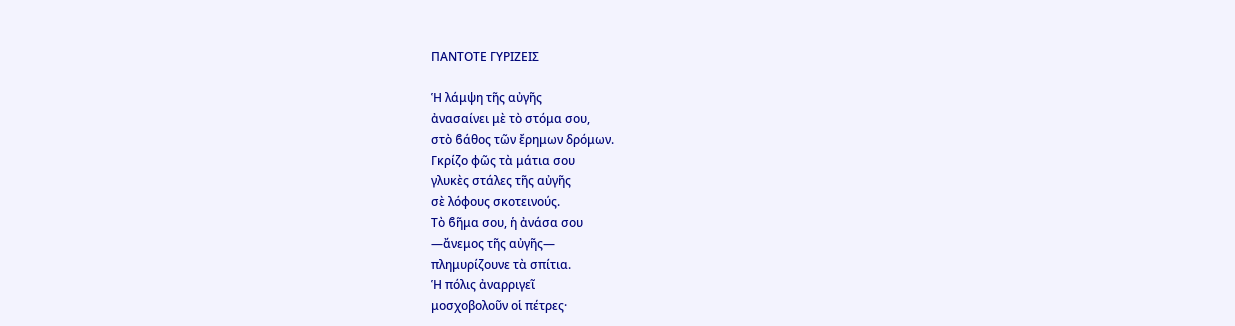ΠΑΝΤΟΤΕ ΓΥΡΙΖΕΙΣ

Ἡ λάμψη τῆς αὐγῆς
ἀνασαίνει μὲ τὸ στόμα σου,
στὸ ϐάθος τῶν ἔρημων δρόμων.
Γκρίζο ϕῶς τὰ μάτια σου
γλυκὲς στάλες τῆς αὐγῆς
σὲ λόφους σκοτεινούς.
Τὸ ϐῆμα σου, ἡ ἀνάσα σου
—ἄνεμος τῆς αὐγῆς—
πλημυρίζουνε τὰ σπίτια.
Ἡ πόλις ἀναρριγεῖ
μοσχοβολοῦν οἱ πέτρες·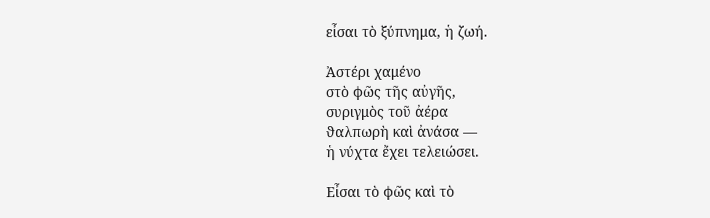εἶσαι τὸ ξύπνημα, ἡ ζωή.

Ἀστέρι χαμένο
στὸ ϕῶς τῆς αὐγῆς,
συριγμὸς τοῦ ἀέρα
ϑαλπωρὴ καὶ ἀνάσα —
ἡ νύχτα ἔχει τελειώσει.

Εἶσαι τὸ ϕῶς καὶ τὸ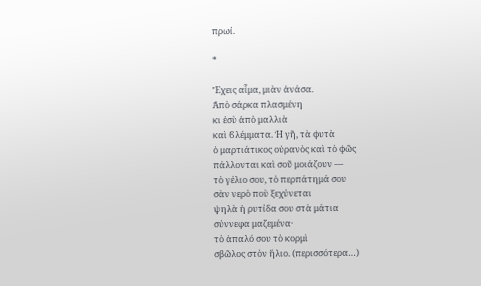πρωί.

*

Ἔχεις αἷμα, μιὰν ἀνάσα.
Ἀπὸ σάρκα πλασμένη
κι ἐσὺ ἀπὸ μαλλιὰ
καὶ ϐλέμματα. Ἡ γῆ, τὰ ϕυτὰ
ὁ μαρτιάτικος οὐρανὸς καὶ τὸ ϕῶς
πάλλονται καὶ σοῦ μοιάζουν —
τὸ γέλιο σου, τὸ περπάτημά σου
σὰν νερὸ ποὺ ξεχύνεται
ψηλὰ ἡ ρυτίδα σου στὰ μάτια
σύννεφα μαζεμένα·
τὸ ἁπαλό σου τὸ κορμὶ
σβῶλος στὸν ἥλιο. (περισσότερα…)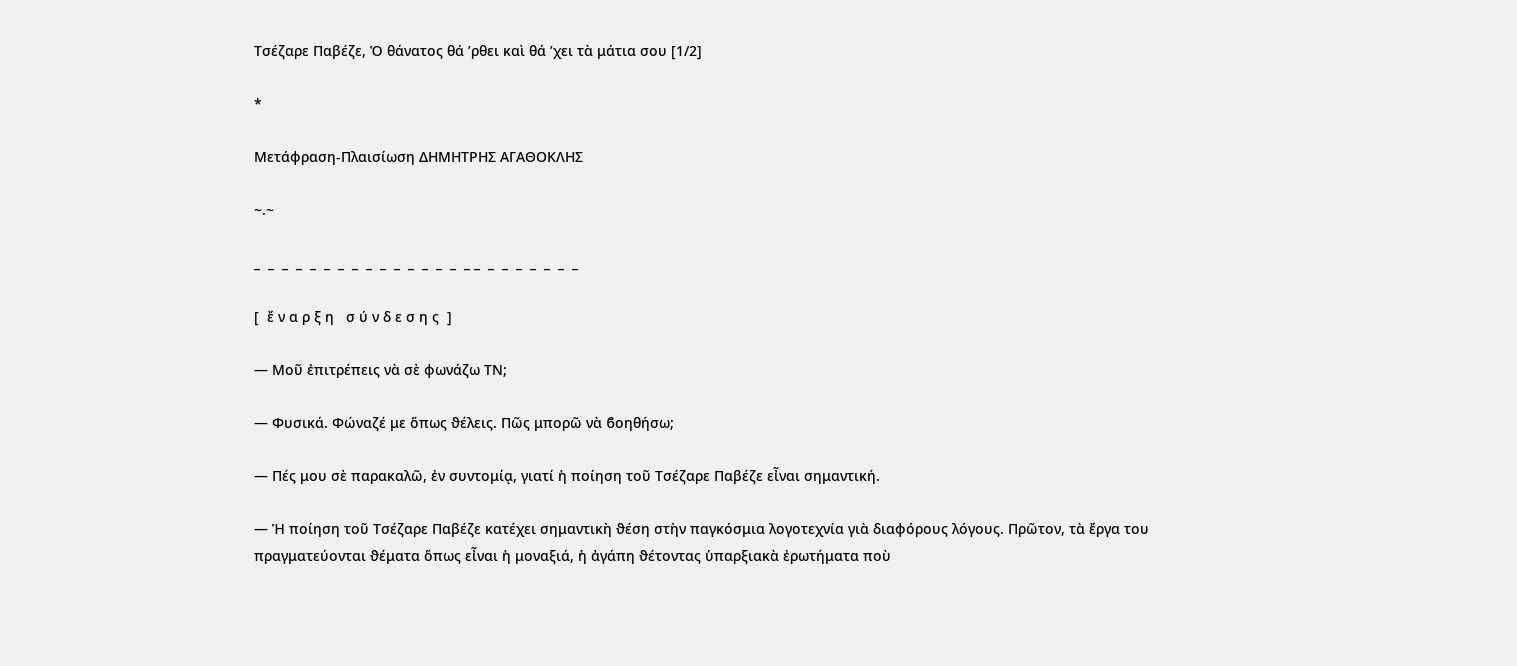Τσέζαρε Παβέζε, Ὁ θάνατος θά ’ρθει καὶ θά ’χει τὰ μάτια σου [1/2]

*

Μετάφραση-Πλαισίωση ΔΗΜΗΤΡΗΣ ΑΓΑΘΟΚΛΗΣ

~.~

_  _  _  _  _  _  _  _  _  _  _  _  _  _  _  _ _  _  _  _  _  _  _  _

[  ἔ ν α ρ ξ η   σ ύ ν δ ε σ η ς  ]

― Μοῦ ἐπιτρέπεις νὰ σὲ ϕωνάζω ΤΝ;

― Φυσικά. Φώναζέ με ὅπως ϑέλεις. Πῶς μπορῶ νὰ ϐοηθήσω;

― Πές μου σὲ παρακαλῶ, ἐν συντομίᾳ, γιατί ἡ ποίηση τοῦ Τσέζαρε Παβέζε εἶναι σημαντική.

― Ἡ ποίηση τοῦ Τσέζαρε Παβέζε κατέχει σημαντικὴ ϑέση στὴν παγκόσμια λογοτεχνία γιὰ διαφόρους λόγους. Πρῶτον, τὰ ἔργα του πραγματεύονται ϑέματα ὅπως εἶναι ἡ μοναξιά, ἡ ἀγάπη ϑέτοντας ὑπαρξιακὰ ἐρωτήματα ποὺ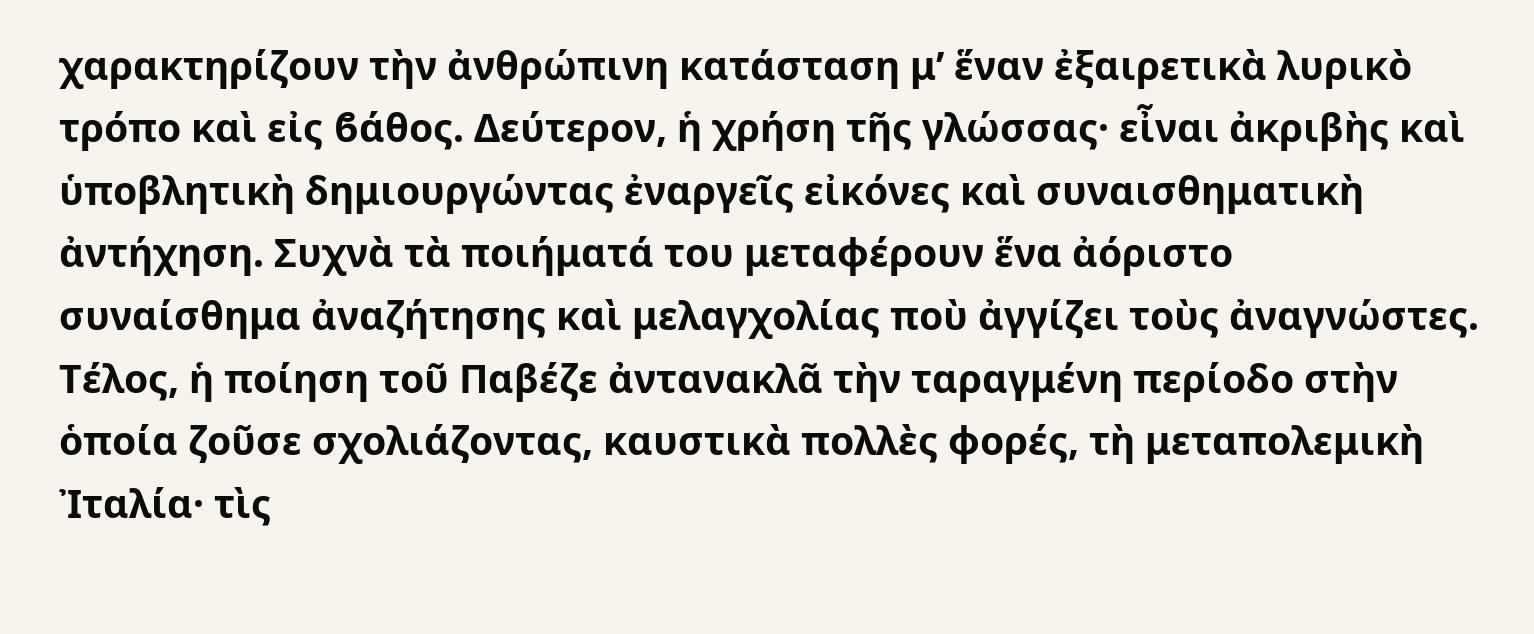χαρακτηρίζουν τὴν ἀνθρώπινη κατάσταση μ’ ἕναν ἐξαιρετικὰ λυρικὸ τρόπο καὶ εἰς ϐάθος. Δεύτερον, ἡ χρήση τῆς γλώσσας· εἶναι ἀκριβὴς καὶ ὑποβλητικὴ δημιουργώντας ἐναργεῖς εἰκόνες καὶ συναισθηματικὴ ἀντήχηση. Συχνὰ τὰ ποιήματά του μεταφέρουν ἕνα ἀόριστο συναίσθημα ἀναζήτησης καὶ μελαγχολίας ποὺ ἀγγίζει τοὺς ἀναγνώστες. Τέλος, ἡ ποίηση τοῦ Παβέζε ἀντανακλᾶ τὴν ταραγμένη περίοδο στὴν ὁποία ζοῦσε σχολιάζοντας, καυστικὰ πολλὲς ϕορές, τὴ μεταπολεμικὴ Ἰταλία· τὶς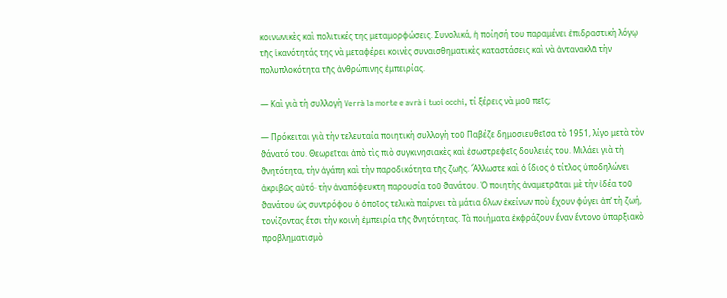κοινωνικὲς καὶ πολιτικές της μεταμορφώσεις. Συνολικά, ἡ ποίησή του παραμένει ἐπιδραστικὴ λόγῳ τῆς ἱκανότητάς της νὰ μεταφέρει κοινὲς συναισθηματικὲς καταστάσεις καὶ νὰ ἀντανακλᾶ τὴν πολυπλοκότητα τῆς ἀνθρώπινης ἐμπειρίας.

― Καὶ γιὰ τὴ συλλογὴ Verrà la morte e avrà i tuoi occhi, τί ξέρεις νὰ μοῦ πεῖς;

― Πρόκειται γιὰ τὴν τελευταία ποιητικὴ συλλογὴ τοῦ Παβέζε δημοσιευθεῖσα τὸ 1951, λίγο μετὰ τὸν ϑάνατό του. Θεωρεῖται ἀπὸ τὶς πιὸ συγκινησιακὲς καὶ ἐσωστρεφεῖς δουλειές του. Μιλάει γιὰ τὴ ϑνητότητα, τὴν ἀγάπη καὶ τὴν παροδικότητα τῆς ζωῆς. Ἄλλωστε καὶ ὁ ἴδιος ὁ τίτλος ὑποδηλώνει ἀκριβῶς αὐτό· τὴν ἀναπόφευκτη παρουσία τοῦ ϑανάτου. Ὁ ποιητὴς ἀναμετρᾶται μὲ τὴν ἰδέα τοῦ ϑανάτου ὡς συντρόφου ὁ ὁποῖος τελικὰ παίρνει τὰ μάτια ὅλων ἐκείνων ποὺ ἔχουν ϕύγει ἀπ’ τὴ ζωή, τονίζοντας ἔτσι τὴν κοινὴ ἐμπειρία τῆς ϑνητότητας. Τὰ ποιήματα ἐκφράζουν ἕναν ἔντονο ὑπαρξιακὸ προβληματισμὸ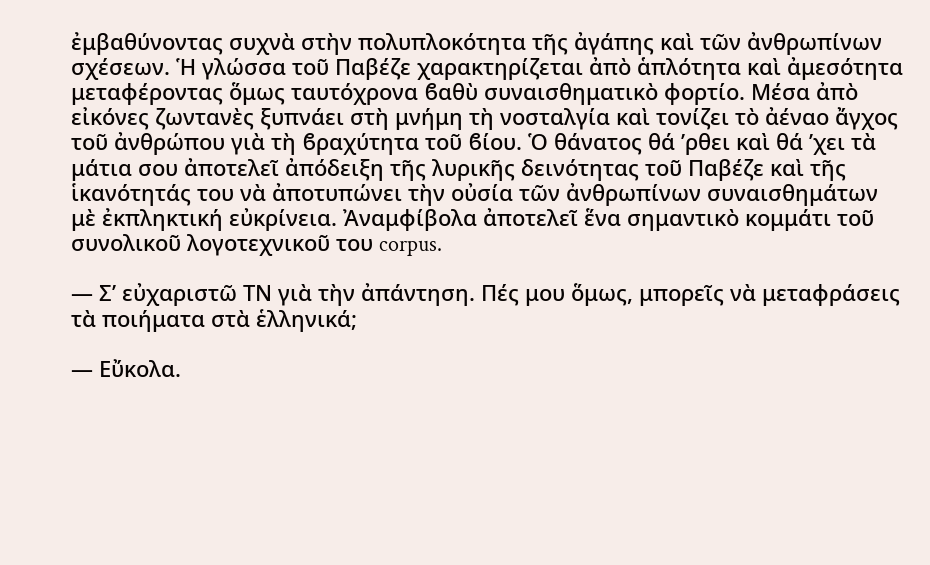ἐμβαθύνοντας συχνὰ στὴν πολυπλοκότητα τῆς ἀγάπης καὶ τῶν ἀνθρωπίνων σχέσεων. Ἡ γλώσσα τοῦ Παβέζε χαρακτηρίζεται ἀπὸ ἁπλότητα καὶ ἀμεσότητα μεταφέροντας ὅμως ταυτόχρονα ϐαθὺ συναισθηματικὸ ϕορτίο. Μέσα ἀπὸ εἰκόνες ζωντανὲς ξυπνάει στὴ μνήμη τὴ νοσταλγία καὶ τονίζει τὸ ἀέναο ἄγχος τοῦ ἀνθρώπου γιὰ τὴ ϐραχύτητα τοῦ ϐίου. Ὁ θάνατος θά ’ρθει καὶ θά ’χει τὰ μάτια σου ἀποτελεῖ ἀπόδειξη τῆς λυρικῆς δεινότητας τοῦ Παβέζε καὶ τῆς ἱκανότητάς του νὰ ἀποτυπώνει τὴν οὐσία τῶν ἀνθρωπίνων συναισθημάτων μὲ ἐκπληκτική εὐκρίνεια. Ἀναμφίβολα ἀποτελεῖ ἕνα σημαντικὸ κομμάτι τοῦ συνολικοῦ λογοτεχνικοῦ του corpus.

― Σ’ εὐχαριστῶ ΤΝ γιὰ τὴν ἀπάντηση. Πές μου ὅμως, μπορεῖς νὰ μεταφράσεις τὰ ποιήματα στὰ ἑλληνικά;

― Εὔκολα.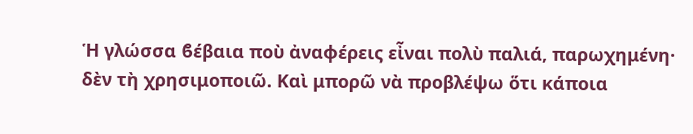Ἡ γλώσσα ϐέβαια ποὺ ἀναφέρεις εἶναι πολὺ παλιά, παρωχημένη· δὲν τὴ χρησιμοποιῶ. Καὶ μπορῶ νὰ προβλέψω ὅτι κάποια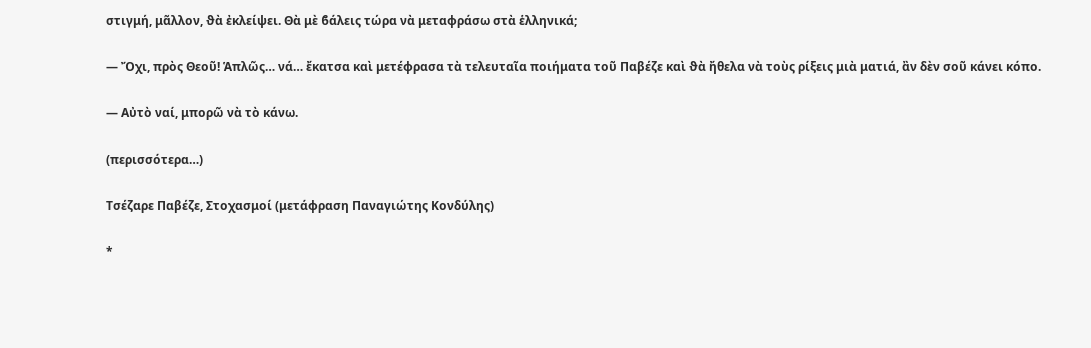στιγμή, μᾶλλον, ϑὰ ἐκλείψει. Θὰ μὲ ϐάλεις τώρα νὰ μεταφράσω στὰ ἑλληνικά;

― Ὄχι, πρὸς Θεοῦ! Ἁπλῶς… νά… ἔκατσα καὶ μετέφρασα τὰ τελευταῖα ποιήματα τοῦ Παβέζε καὶ ϑὰ ἤθελα νὰ τοὺς ρίξεις μιὰ ματιά, ἂν δὲν σοῦ κάνει κόπο.

― Αὐτὸ ναί, μπορῶ νὰ τὸ κάνω.

(περισσότερα…)

Τσέζαρε Παβέζε, Στοχασμοί (μετάφραση Παναγιώτης Κονδύλης)

*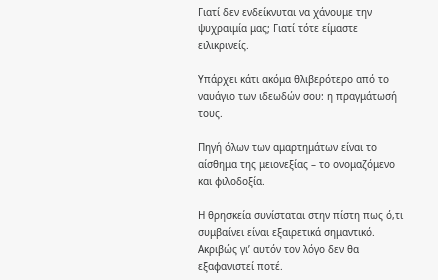Γιατί δεν ενδείκνυται να χάνουμε την ψυχραιμία μας; Γιατί τότε είμαστε ειλικρινείς.

Υπάρχει κάτι ακόμα θλιβερότερο από το ναυάγιο των ιδεωδών σου: η πραγμάτωσή τους.

Πηγή όλων των αμαρτημάτων είναι το αίσθημα της μειονεξίας – το ονομαζόμενο και φιλοδοξία.

Η θρησκεία συνίσταται στην πίστη πως ό,τι συμβαίνει είναι εξαιρετικά σημαντικό. Ακριβώς γι’ αυτόν τον λόγο δεν θα εξαφανιστεί ποτέ.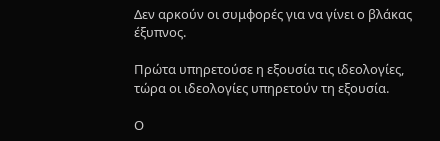Δεν αρκούν οι συμφορές για να γίνει ο βλάκας έξυπνος.

Πρώτα υπηρετούσε η εξουσία τις ιδεολογίες, τώρα οι ιδεολογίες υπηρετούν τη εξουσία.

Ο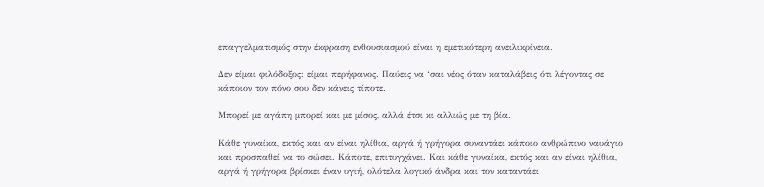επαγγελματισμός στην έκφραση ενθουσιασμού είναι η εμετικότερη ανειλικρίνεια.

Δεν είμαι φιλόδοξος: είμαι περήφανος. Παύεις να ‘σαι νέος όταν καταλάβεις ότι λέγοντας σε κάποιον τον πόνο σου δεν κάνεις τίποτε.

Μπορεί με αγάπη μπορεί και με μίσος, αλλά έτσι κι αλλιώς με τη βία.

Κάθε γυναίκα, εκτός και αν είναι ηλίθια, αργά ή γρήγορα συναντάει κάποιο ανθρώπινο ναυάγιο και προσπαθεί να το σώσει. Κάποτε, επιτυγχάνει. Και κάθε γυναίκα, εκτός και αν είναι ηλίθια, αργά ή γρήγορα βρίσκει έναν υγιή, ολότελα λογικό άνδρα και τον καταντάει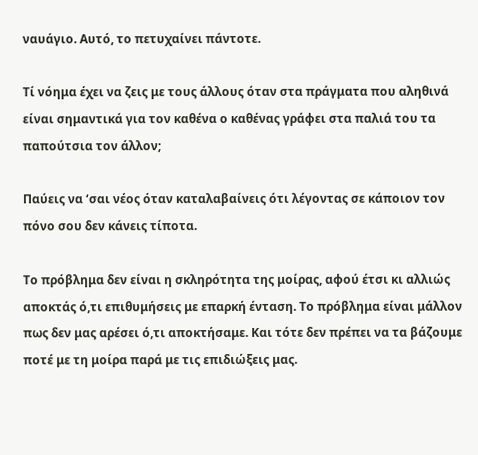ναυάγιο. Αυτό, το πετυχαίνει πάντοτε.

Τί νόημα έχει να ζεις με τους άλλους όταν στα πράγματα που αληθινά είναι σημαντικά για τον καθένα ο καθένας γράφει στα παλιά του τα παπούτσια τον άλλον;

Παύεις να ‘σαι νέος όταν καταλαβαίνεις ότι λέγοντας σε κάποιον τον πόνο σου δεν κάνεις τίποτα.

Το πρόβλημα δεν είναι η σκληρότητα της μοίρας, αφού έτσι κι αλλιώς αποκτάς ό,τι επιθυμήσεις με επαρκή ένταση. Το πρόβλημα είναι μάλλον πως δεν μας αρέσει ό,τι αποκτήσαμε. Και τότε δεν πρέπει να τα βάζουμε ποτέ με τη μοίρα παρά με τις επιδιώξεις μας.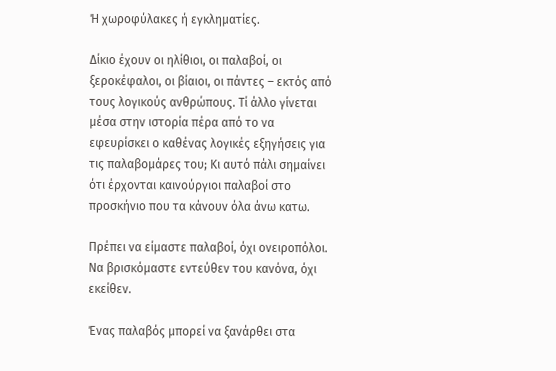Ή χωροφύλακες ή εγκληματίες.

Δίκιο έχουν οι ηλίθιοι, οι παλαβοί, οι ξεροκέφαλοι, οι βίαιοι, οι πάντες – εκτός από τους λογικούς ανθρώπους. Τί άλλο γίνεται μέσα στην ιστορία πέρα από το να εφευρίσκει ο καθένας λογικές εξηγήσεις για τις παλαβομάρες του; Κι αυτό πάλι σημαίνει ότι έρχονται καινούργιοι παλαβοί στο προσκήνιο που τα κάνουν όλα άνω κατω.

Πρέπει να είμαστε παλαβοί, όχι ονειροπόλοι. Να βρισκόμαστε εντεύθεν του κανόνα, όχι εκείθεν.

Ένας παλαβός μπορεί να ξανάρθει στα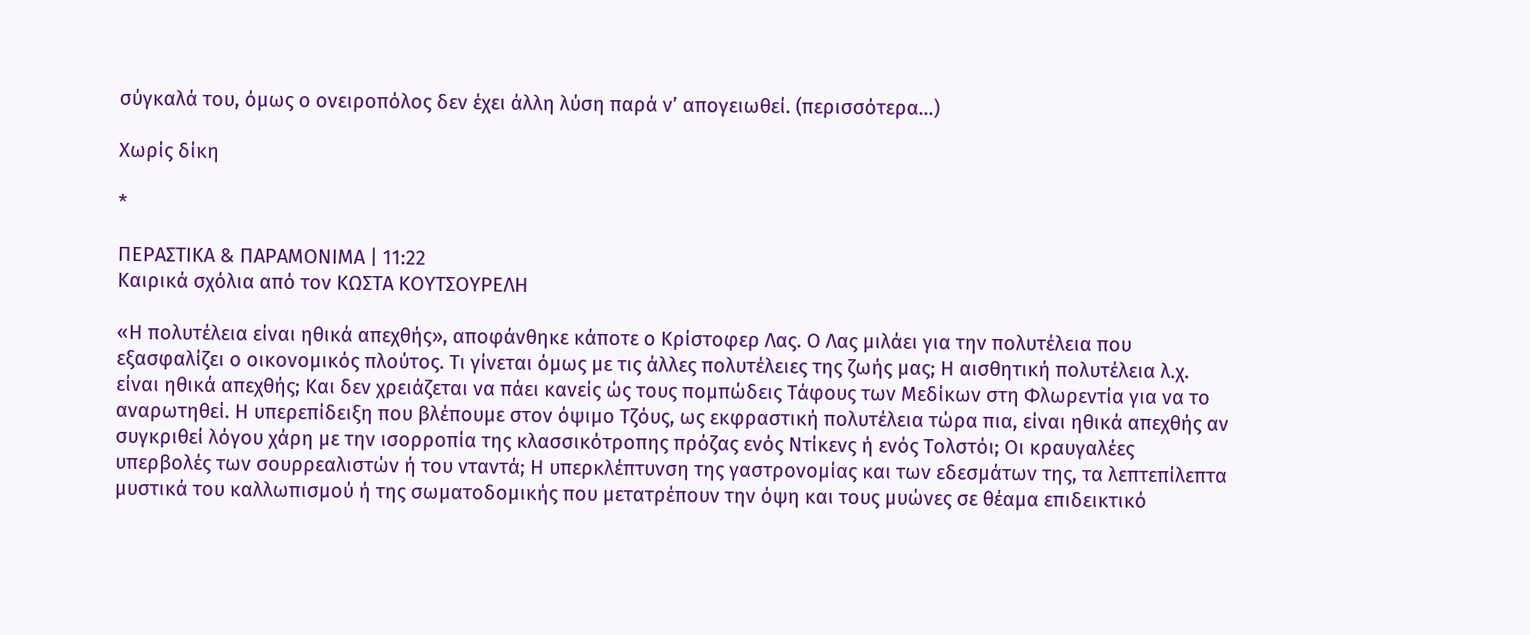σύγκαλά του, όμως ο ονειροπόλος δεν έχει άλλη λύση παρά ν’ απογειωθεί. (περισσότερα…)

Χωρίς δίκη

*

ΠΕΡΑΣΤΙΚΑ & ΠΑΡΑΜΟΝΙΜΑ | 11:22
Καιρικά σχόλια από τον ΚΩΣΤΑ ΚΟΥΤΣΟΥΡΕΛΗ

«Η πολυτέλεια είναι ηθικά απεχθής», αποφάνθηκε κάποτε ο Κρίστοφερ Λας. Ο Λας μιλάει για την πολυτέλεια που εξασφαλίζει ο οικονομικός πλούτος. Τι γίνεται όμως με τις άλλες πολυτέλειες της ζωής μας; Η αισθητική πολυτέλεια λ.χ. είναι ηθικά απεχθής; Και δεν χρειάζεται να πάει κανείς ώς τους πομπώδεις Τάφους των Μεδίκων στη Φλωρεντία για να το αναρωτηθεί. Η υπερεπίδειξη που βλέπουμε στον όψιμο Τζόυς, ως εκφραστική πολυτέλεια τώρα πια, είναι ηθικά απεχθής αν συγκριθεί λόγου χάρη με την ισορροπία της κλασσικότροπης πρόζας ενός Ντίκενς ή ενός Τολστόι; Οι κραυγαλέες υπερβολές των σουρρεαλιστών ή του νταντά; Η υπερκλέπτυνση της γαστρονομίας και των εδεσμάτων της, τα λεπτεπίλεπτα μυστικά του καλλωπισμού ή της σωματοδομικής που μετατρέπουν την όψη και τους μυώνες σε θέαμα επιδεικτικό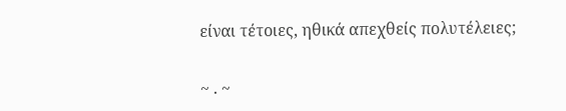είναι τέτοιες, ηθικά απεχθείς πολυτέλειες;

~ . ~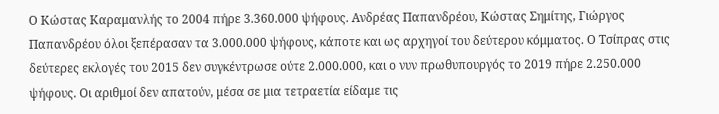Ο Κώστας Καραμανλής το 2004 πήρε 3.360.000 ψήφους. Ανδρέας Παπανδρέου, Κώστας Σημίτης, Γιώργος Παπανδρέου όλοι ξεπέρασαν τα 3.000.000 ψήφους, κάποτε και ως αρχηγοί του δεύτερου κόμματος. Ο Τσίπρας στις δεύτερες εκλογές του 2015 δεν συγκέντρωσε ούτε 2.000.000, και ο νυν πρωθυπουργός το 2019 πήρε 2.250.000 ψήφους. Οι αριθμοί δεν απατούν, μέσα σε μια τετραετία είδαμε τις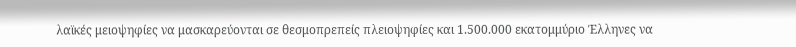λαϊκές μειοψηφίες να μασκαρεύονται σε θεσμοπρεπείς πλειοψηφίες και 1.500.000 εκατομμύριο Έλληνες να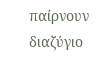παίρνουν διαζύγιο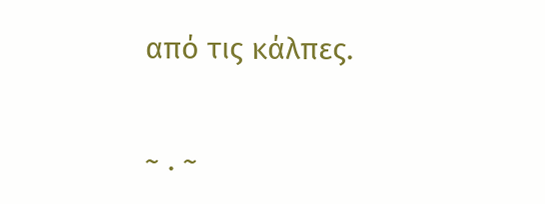από τις κάλπες.

~ . ~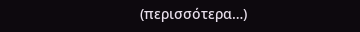(περισσότερα…)